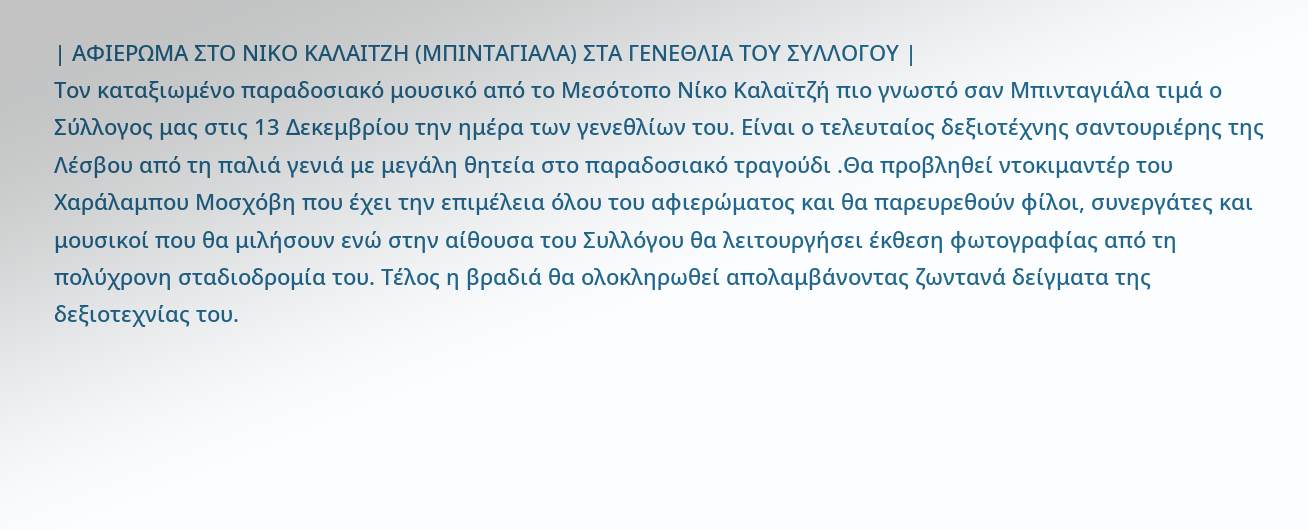| ΑΦΙΕΡΩΜΑ ΣΤΟ ΝΙΚΟ ΚΑΛΑΙΤΖΗ (ΜΠΙΝΤΑΓΙΑΛΑ) ΣΤΑ ΓΕΝΕΘΛΙΑ ΤΟΥ ΣΥΛΛΟΓΟΥ |
Τον καταξιωμένο παραδοσιακό μουσικό από το Μεσότοπο Νίκο Καλαϊτζή πιο γνωστό σαν Μπινταγιάλα τιμά ο Σύλλογος μας στις 13 Δεκεμβρίου την ημέρα των γενεθλίων του. Είναι ο τελευταίος δεξιοτέχνης σαντουριέρης της Λέσβου από τη παλιά γενιά με μεγάλη θητεία στο παραδοσιακό τραγούδι .Θα προβληθεί ντοκιμαντέρ του Χαράλαμπου Μοσχόβη που έχει την επιμέλεια όλου του αφιερώματος και θα παρευρεθούν φίλοι, συνεργάτες και μουσικοί που θα μιλήσουν ενώ στην αίθουσα του Συλλόγου θα λειτουργήσει έκθεση φωτογραφίας από τη πολύχρονη σταδιοδρομία του. Τέλος η βραδιά θα ολοκληρωθεί απολαμβάνοντας ζωντανά δείγματα της δεξιοτεχνίας του.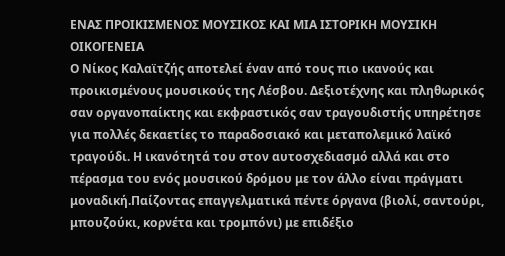ΕΝΑΣ ΠΡΟΙΚΙΣΜΕΝΟΣ ΜΟΥΣΙΚΟΣ ΚΑΙ ΜΙΑ ΙΣΤΟΡΙΚΗ ΜΟΥΣΙΚΗ ΟΙΚΟΓΕΝΕΙΑ
Ο Νίκος Καλαϊτζής αποτελεί έναν από τους πιο ικανούς και προικισμένους μουσικούς της Λέσβου. Δεξιοτέχνης και πληθωρικός σαν οργανοπαίκτης και εκφραστικός σαν τραγουδιστής υπηρέτησε για πολλές δεκαετίες το παραδοσιακό και μεταπολεμικό λαϊκό τραγούδι. Η ικανότητά του στον αυτοσχεδιασμό αλλά και στο πέρασμα του ενός μουσικού δρόμου με τον άλλο είναι πράγματι μοναδική.Παίζοντας επαγγελματικά πέντε όργανα (βιολί, σαντούρι, μπουζούκι, κορνέτα και τρομπόνι) με επιδέξιο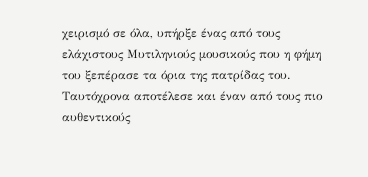χειρισμό σε όλα, υπήρξε ένας από τους ελάχιστους Μυτιληνιούς μουσικούς που η φήμη του ξεπέρασε τα όρια της πατρίδας του. Ταυτόχρονα αποτέλεσε και έναν από τους πιο αυθεντικούς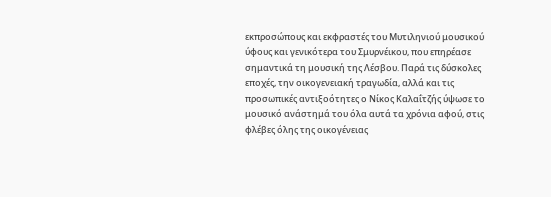εκπροσώπους και εκφραστές του Μυτιληνιού μουσικού ύφους και γενικότερα του Σμυρνέικου, που επηρέασε σημαντικά τη μουσική της Λέσβου. Παρά τις δύσκολες εποχές, την οικογενειακή τραγωδία, αλλά και τις προσωπικές αντιξοότητες ο Νίκος Καλαΐτζής ύψωσε το μουσικό ανάστημά του όλα αυτά τα χρόνια αφού, στις φλέβες όλης της οικογένειας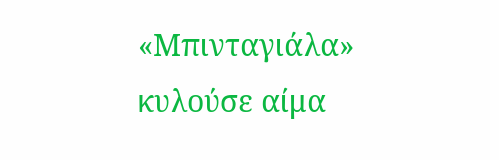«Μπινταγιάλα» κυλούσε αίμα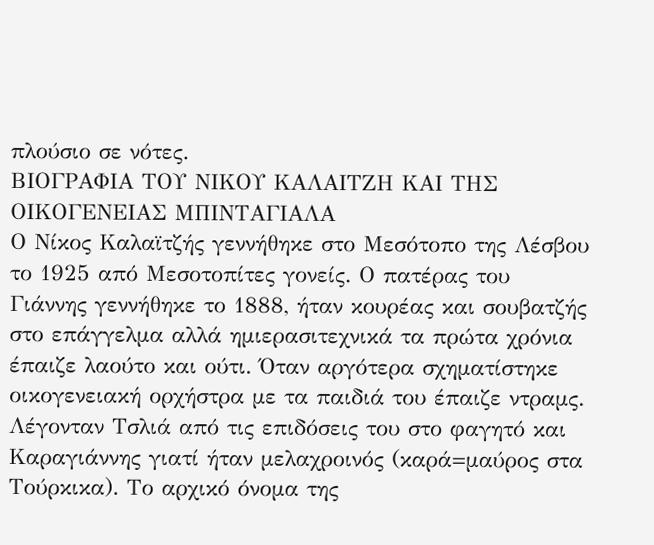πλούσιο σε νότες.
ΒΙΟΓΡΑΦΙΑ ΤΟΥ ΝΙΚΟΥ ΚΑΛΑΙΤΖΗ ΚΑΙ ΤΗΣ ΟΙΚΟΓΕΝΕΙΑΣ ΜΠΙΝΤΑΓΙΑΛΑ
Ο Νίκος Καλαϊτζής γεννήθηκε στο Μεσότοπο της Λέσβου το 1925 από Μεσοτοπίτες γονείς. Ο πατέρας του Γιάννης γεννήθηκε το 1888, ήταν κουρέας και σουβατζής στο επάγγελμα αλλά ημιερασιτεχνικά τα πρώτα χρόνια έπαιζε λαούτο και ούτι. Όταν αργότερα σχηματίστηκε οικογενειακή ορχήστρα με τα παιδιά του έπαιζε ντραμς. Λέγονταν Τσλιά από τις επιδόσεις του στο φαγητό και Καραγιάννης γιατί ήταν μελαχροινός (καρά=μαύρος στα Τούρκικα). Το αρχικό όνομα της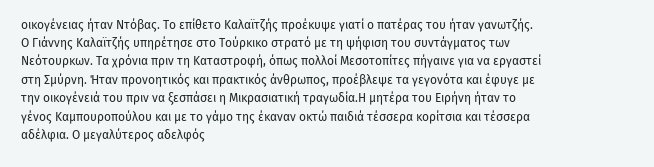οικογένειας ήταν Ντόβας. Το επίθετο Καλαϊτζής προέκυψε γιατί ο πατέρας του ήταν γανωτζής. Ο Γιάννης Καλαϊτζής υπηρέτησε στο Τούρκικο στρατό με τη ψήφιση του συντάγματος των Νεότουρκων. Τα χρόνια πριν τη Καταστροφή, όπως πολλοί Μεσοτοπίτες πήγαινε για να εργαστεί στη Σμύρνη. Ήταν προνοητικός και πρακτικός άνθρωπος, προέβλεψε τα γεγονότα και έφυγε με την οικογένειά του πριν να ξεσπάσει η Μικρασιατική τραγωδία.Η μητέρα του Ειρήνη ήταν το γένος Καμπουροπούλου και με το γάμο της έκαναν οκτώ παιδιά τέσσερα κορίτσια και τέσσερα αδέλφια. Ο μεγαλύτερος αδελφός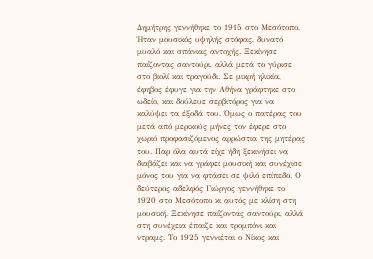Δημήτρης γεννήθηκε το 1915 στο Μεσότοπο. Ήταν μουσικός υψηλής στόφας, δυνατό μυαλό και σπάνιας αντοχής. Ξεκίνησε παίζοντας σαντούρι, αλλά μετά το γύρισε στο βιολί και τραγούδι. Σε μικρή ηλικία, έφηβος έφυγε για την Αθήνα γράφτηκε στο ωδείο, και δούλευε σερβιτόρος για να καλύψει τα έξοδά του. Όμως ο πατέρας του μετά από μερικούς μήνες τον έφερε στο χωριό προφασιζόμενος αρρώστια της μητέρας του. Παρ όλα αυτά είχε ήδη ξεκινήσει να διαβάζει και να γράφει μουσική και συνέχισε μόνος του για να φτάσει σε ψιλό επίπεδο. Ο δεύτερος αδελφός Γιώργος γεννήθηκε το 1920 στο Μεσότοπο κι αυτός με κλίση στη μουσική. Ξεκίνησε παίζοντας σαντούρι, αλλά στη συνέχεια έπαιζε και τρομπόνι και ντραμς. Το 1925 γεννιέται ο Νίκος και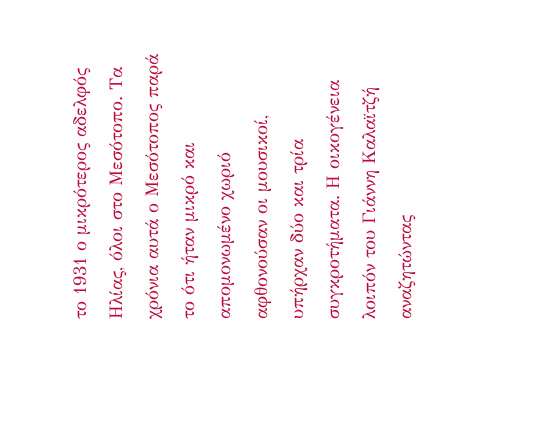το 1931 ο μικρότερος αδελφός Ηλίας, όλοι στο Μεσότοπο. Τα χρόνια αυτά ο Μεσότοπος παρά το ότι ήταν μικρό και απομονωμένο χωριό αφθονούσαν οι μουσικοί, υπήρχαν δύο και τρία συγκροτήματα. Η οικογένεια λοιπόν του Γιάννη Καλαϊτζή αναζητώντας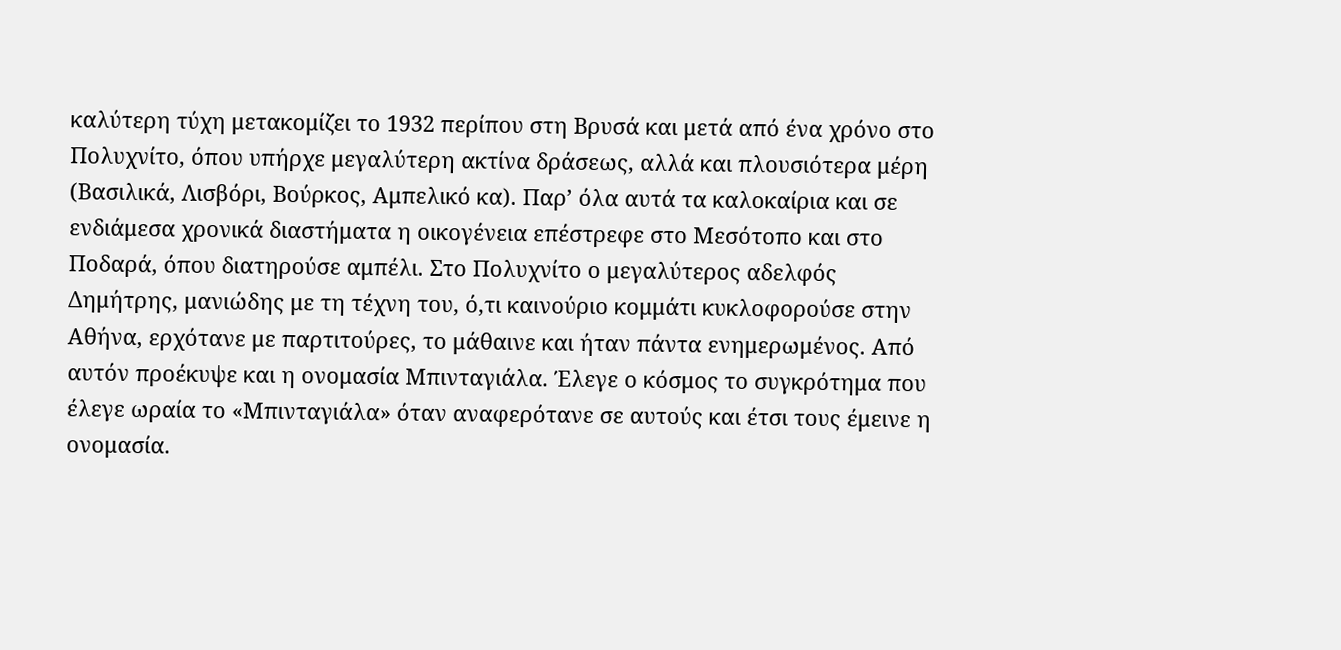καλύτερη τύχη μετακομίζει το 1932 περίπου στη Βρυσά και μετά από ένα χρόνο στο Πολυχνίτο, όπου υπήρχε μεγαλύτερη ακτίνα δράσεως, αλλά και πλουσιότερα μέρη (Βασιλικά, Λισβόρι, Βούρκος, Αμπελικό κα). Παρ’ όλα αυτά τα καλοκαίρια και σε ενδιάμεσα χρονικά διαστήματα η οικογένεια επέστρεφε στο Μεσότοπο και στο Ποδαρά, όπου διατηρούσε αμπέλι. Στο Πολυχνίτο ο μεγαλύτερος αδελφός Δημήτρης, μανιώδης με τη τέχνη του, ό,τι καινούριο κομμάτι κυκλοφορούσε στην Αθήνα, ερχότανε με παρτιτούρες, το μάθαινε και ήταν πάντα ενημερωμένος. Από αυτόν προέκυψε και η ονομασία Μπινταγιάλα. Έλεγε ο κόσμος το συγκρότημα που έλεγε ωραία το «Μπινταγιάλα» όταν αναφερότανε σε αυτούς και έτσι τους έμεινε η ονομασία.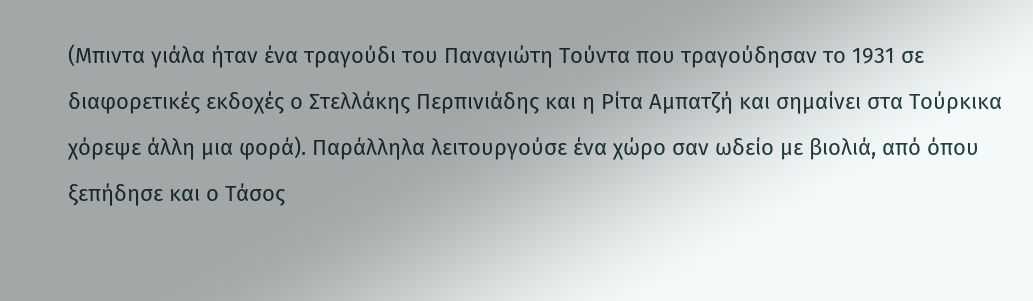(Μπιντα γιάλα ήταν ένα τραγούδι του Παναγιώτη Τούντα που τραγούδησαν το 1931 σε διαφορετικές εκδοχές ο Στελλάκης Περπινιάδης και η Ρίτα Αμπατζή και σημαίνει στα Τούρκικα χόρεψε άλλη μια φορά). Παράλληλα λειτουργούσε ένα χώρο σαν ωδείο με βιολιά, από όπου ξεπήδησε και ο Τάσος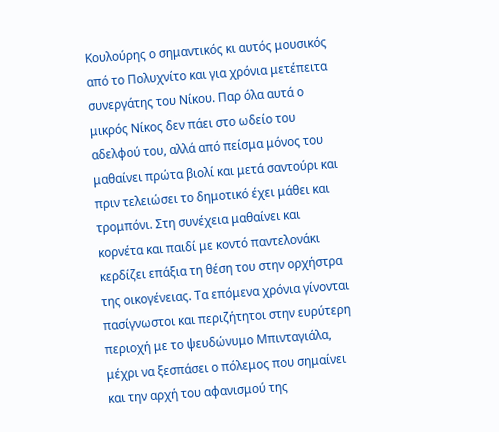Κουλούρης ο σημαντικός κι αυτός μουσικός από το Πολυχνίτο και για χρόνια μετέπειτα συνεργάτης του Νίκου. Παρ όλα αυτά ο μικρός Νίκος δεν πάει στο ωδείο του αδελφού του, αλλά από πείσμα μόνος του μαθαίνει πρώτα βιολί και μετά σαντούρι και πριν τελειώσει το δημοτικό έχει μάθει και τρομπόνι. Στη συνέχεια μαθαίνει και κορνέτα και παιδί με κοντό παντελονάκι κερδίζει επάξια τη θέση του στην ορχήστρα της οικογένειας. Τα επόμενα χρόνια γίνονται πασίγνωστοι και περιζήτητοι στην ευρύτερη περιοχή με το ψευδώνυμο Μπινταγιάλα, μέχρι να ξεσπάσει ο πόλεμος που σημαίνει και την αρχή του αφανισμού της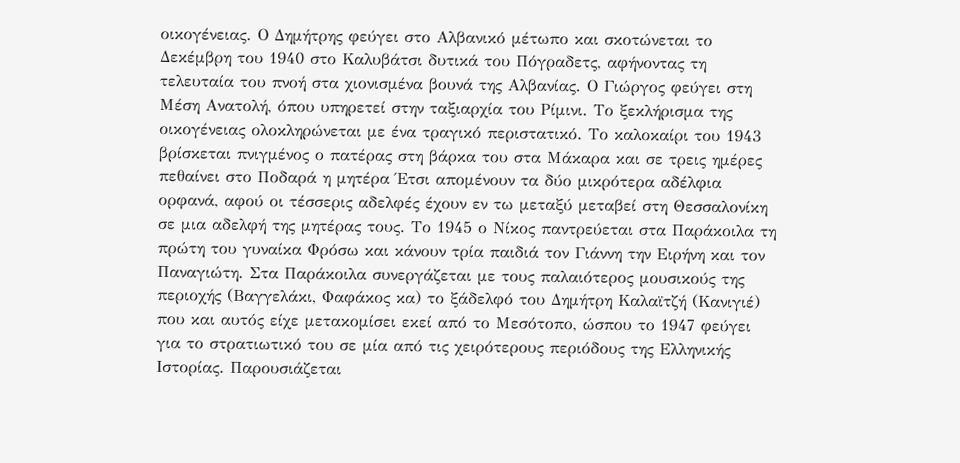οικογένειας. Ο Δημήτρης φεύγει στο Αλβανικό μέτωπο και σκοτώνεται το Δεκέμβρη του 1940 στο Καλυβάτσι δυτικά του Πόγραδετς, αφήνοντας τη τελευταία του πνοή στα χιονισμένα βουνά της Αλβανίας. Ο Γιώργος φεύγει στη Μέση Ανατολή, όπου υπηρετεί στην ταξιαρχία του Ρίμινι. Το ξεκλήρισμα της οικογένειας ολοκληρώνεται με ένα τραγικό περιστατικό. Το καλοκαίρι του 1943 βρίσκεται πνιγμένος ο πατέρας στη βάρκα του στα Μάκαρα και σε τρεις ημέρες πεθαίνει στο Ποδαρά η μητέρα Έτσι απομένουν τα δύο μικρότερα αδέλφια ορφανά, αφού οι τέσσερις αδελφές έχουν εν τω μεταξύ μεταβεί στη Θεσσαλονίκη σε μια αδελφή της μητέρας τους. Το 1945 ο Νίκος παντρεύεται στα Παράκοιλα τη πρώτη του γυναίκα Φρόσω και κάνουν τρία παιδιά τον Γιάννη την Ειρήνη και τον Παναγιώτη. Στα Παράκοιλα συνεργάζεται με τους παλαιότερος μουσικούς της περιοχής (Βαγγελάκι, Φαφάκος κα) το ξάδελφό του Δημήτρη Καλαϊτζή (Κανιγιέ) που και αυτός είχε μετακομίσει εκεί από το Μεσότοπο, ώσπου το 1947 φεύγει για το στρατιωτικό του σε μία από τις χειρότερους περιόδους της Ελληνικής Ιστορίας. Παρουσιάζεται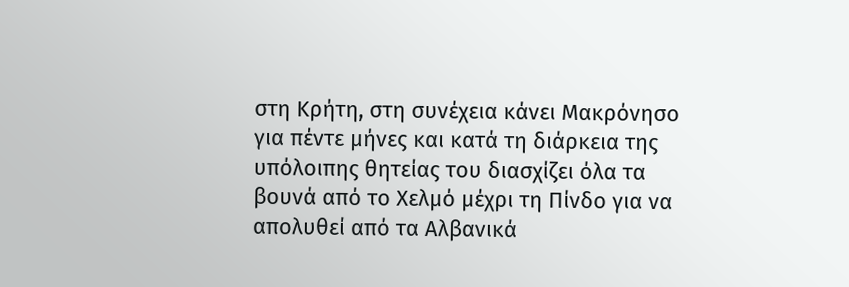στη Κρήτη, στη συνέχεια κάνει Μακρόνησο για πέντε μήνες και κατά τη διάρκεια της υπόλοιπης θητείας του διασχίζει όλα τα βουνά από το Χελμό μέχρι τη Πίνδο για να απολυθεί από τα Αλβανικά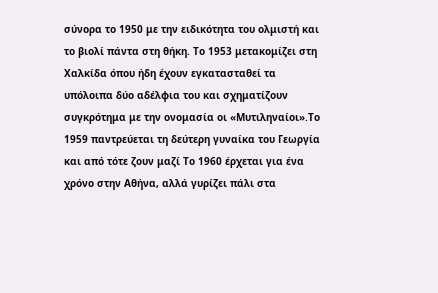σύνορα το 1950 με την ειδικότητα του ολμιστή και το βιολί πάντα στη θήκη. Το 1953 μετακομίζει στη Χαλκίδα όπου ήδη έχουν εγκατασταθεί τα υπόλοιπα δύο αδέλφια του και σχηματίζουν συγκρότημα με την ονομασία οι «Μυτιληναίοι».Το 1959 παντρεύεται τη δεύτερη γυναίκα του Γεωργία και από τότε ζουν μαζί Το 1960 έρχεται για ένα χρόνο στην Αθήνα, αλλά γυρίζει πάλι στα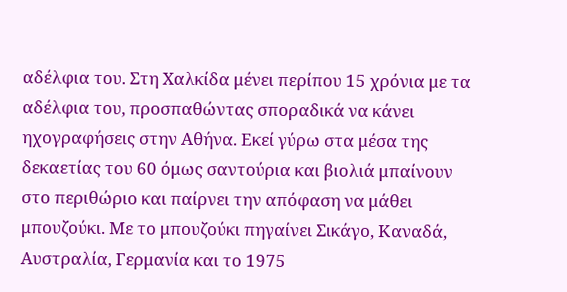αδέλφια του. Στη Χαλκίδα μένει περίπου 15 χρόνια με τα αδέλφια του, προσπαθώντας σποραδικά να κάνει ηχογραφήσεις στην Αθήνα. Εκεί γύρω στα μέσα της δεκαετίας του 60 όμως σαντούρια και βιολιά μπαίνουν στο περιθώριο και παίρνει την απόφαση να μάθει μπουζούκι. Με το μπουζούκι πηγαίνει Σικάγο, Καναδά, Αυστραλία, Γερμανία και το 1975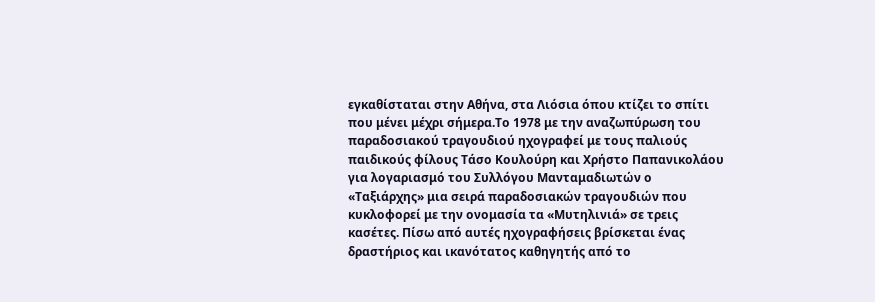εγκαθίσταται στην Αθήνα, στα Λιόσια όπου κτίζει το σπίτι που μένει μέχρι σήμερα.Το 1978 με την αναζωπύρωση του παραδοσιακού τραγουδιού ηχογραφεί με τους παλιούς παιδικούς φίλους Τάσο Κουλούρη και Χρήστο Παπανικολάου για λογαριασμό του Συλλόγου Μανταμαδιωτών ο «Ταξιάρχης» μια σειρά παραδοσιακών τραγουδιών που κυκλοφορεί με την ονομασία τα «Μυτηλινιά» σε τρεις κασέτες. Πίσω από αυτές ηχογραφήσεις βρίσκεται ένας δραστήριος και ικανότατος καθηγητής από το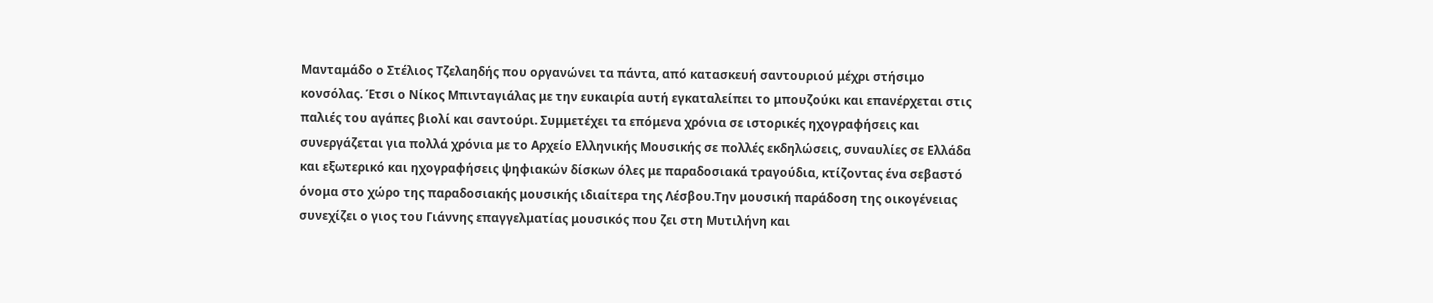Μανταμάδο ο Στέλιος Τζελαηδής που οργανώνει τα πάντα, από κατασκευή σαντουριού μέχρι στήσιμο κονσόλας. Έτσι ο Νίκος Μπινταγιάλας με την ευκαιρία αυτή εγκαταλείπει το μπουζούκι και επανέρχεται στις παλιές του αγάπες βιολί και σαντούρι. Συμμετέχει τα επόμενα χρόνια σε ιστορικές ηχογραφήσεις και συνεργάζεται για πολλά χρόνια με το Αρχείο Ελληνικής Μουσικής σε πολλές εκδηλώσεις, συναυλίες σε Ελλάδα και εξωτερικό και ηχογραφήσεις ψηφιακών δίσκων όλες με παραδοσιακά τραγούδια, κτίζοντας ένα σεβαστό όνομα στο χώρο της παραδοσιακής μουσικής ιδιαίτερα της Λέσβου.Την μουσική παράδοση της οικογένειας συνεχίζει ο γιος του Γιάννης επαγγελματίας μουσικός που ζει στη Μυτιλήνη και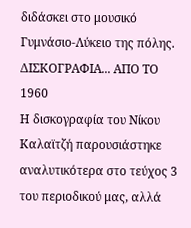διδάσκει στο μουσικό Γυμνάσιο-Λύκειο της πόλης.
ΔΙΣΚΟΓΡΑΦΙΑ... ΑΠΟ ΤΟ 1960
Η δισκογραφία του Νίκου Καλαϊτζή παρουσιάστηκε αναλυτικότερα στο τεύχος 3 του περιοδικού μας, αλλά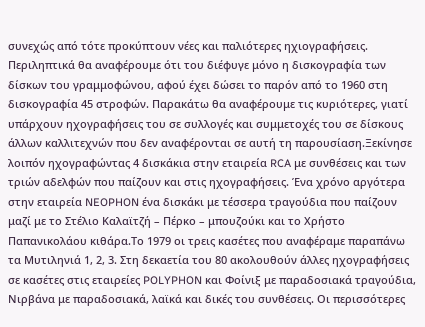συνεχώς από τότε προκύπτουν νέες και παλιότερες ηχιογραφήσεις. Περιληπτικά θα αναφέρουμε ότι του διέφυγε μόνο η δισκογραφία των δίσκων του γραμμοφώνου, αφού έχει δώσει το παρόν από το 1960 στη δισκογραφία 45 στροφών. Παρακάτω θα αναφέρουμε τις κυριότερες, γιατί υπάρχουν ηχογραφήσεις του σε συλλογές και συμμετοχές του σε δίσκους άλλων καλλιτεχνών που δεν αναφέρονται σε αυτή τη παρουσίαση.Ξεκίνησε λοιπόν ηχογραφώντας 4 δισκάκια στην εταιρεία RCA με συνθέσεις και των τριών αδελφών που παίζουν και στις ηχογραφήσεις. Ένα χρόνο αργότερα στην εταιρεία NEOPHON ένα δισκάκι με τέσσερα τραγούδια που παίζουν μαζί με το Στέλιο Καλαϊτζή – Πέρκο – μπουζούκι και το Χρήστο Παπανικολάου κιθάρα.Το 1979 οι τρεις κασέτες που αναφέραμε παραπάνω τα Μυτιληνιά 1, 2, 3. Στη δεκαετία του 80 ακολουθούν άλλες ηχογραφήσεις σε κασέτες στις εταιρείες POLYPHON και Φοίνιξ με παραδοσιακά τραγούδια, Νιρβάνα με παραδοσιακά, λαϊκά και δικές του συνθέσεις. Οι περισσότερες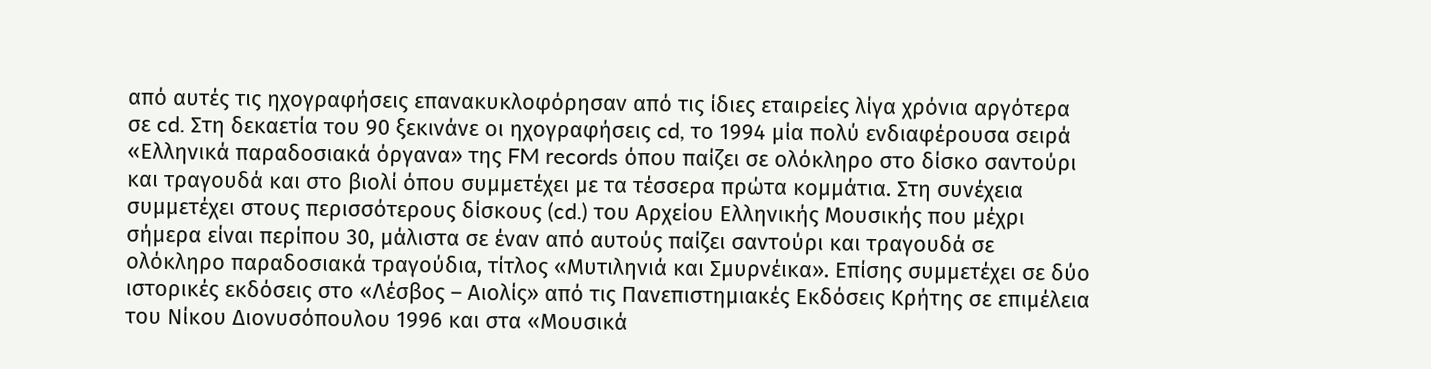από αυτές τις ηχογραφήσεις επανακυκλοφόρησαν από τις ίδιες εταιρείες λίγα χρόνια αργότερα σε cd. Στη δεκαετία του 90 ξεκινάνε οι ηχογραφήσεις cd, το 1994 μία πολύ ενδιαφέρουσα σειρά «Ελληνικά παραδοσιακά όργανα» της FM records όπου παίζει σε ολόκληρο στο δίσκο σαντούρι και τραγουδά και στο βιολί όπου συμμετέχει με τα τέσσερα πρώτα κομμάτια. Στη συνέχεια συμμετέχει στους περισσότερους δίσκους (cd.) του Αρχείου Ελληνικής Μουσικής που μέχρι σήμερα είναι περίπου 30, μάλιστα σε έναν από αυτούς παίζει σαντούρι και τραγουδά σε ολόκληρο παραδοσιακά τραγούδια, τίτλος «Μυτιληνιά και Σμυρνέικα». Επίσης συμμετέχει σε δύο ιστορικές εκδόσεις στο «Λέσβος – Αιολίς» από τις Πανεπιστημιακές Εκδόσεις Κρήτης σε επιμέλεια του Νίκου Διονυσόπουλου 1996 και στα «Μουσικά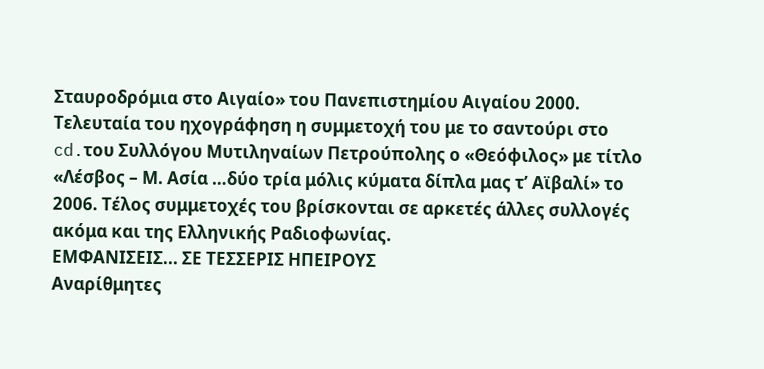Σταυροδρόμια στο Αιγαίο» του Πανεπιστημίου Αιγαίου 2000. Τελευταία του ηχογράφηση η συμμετοχή του με το σαντούρι στο cd.του Συλλόγου Μυτιληναίων Πετρούπολης ο «Θεόφιλος» με τίτλο «Λέσβος – Μ. Ασία …δύο τρία μόλις κύματα δίπλα μας τ’ Αϊβαλί» το 2006. Τέλος συμμετοχές του βρίσκονται σε αρκετές άλλες συλλογές ακόμα και της Ελληνικής Ραδιοφωνίας.
ΕΜΦΑΝΙΣΕΙΣ... ΣΕ ΤΕΣΣΕΡΙΣ ΗΠΕΙΡΟΥΣ
Αναρίθμητες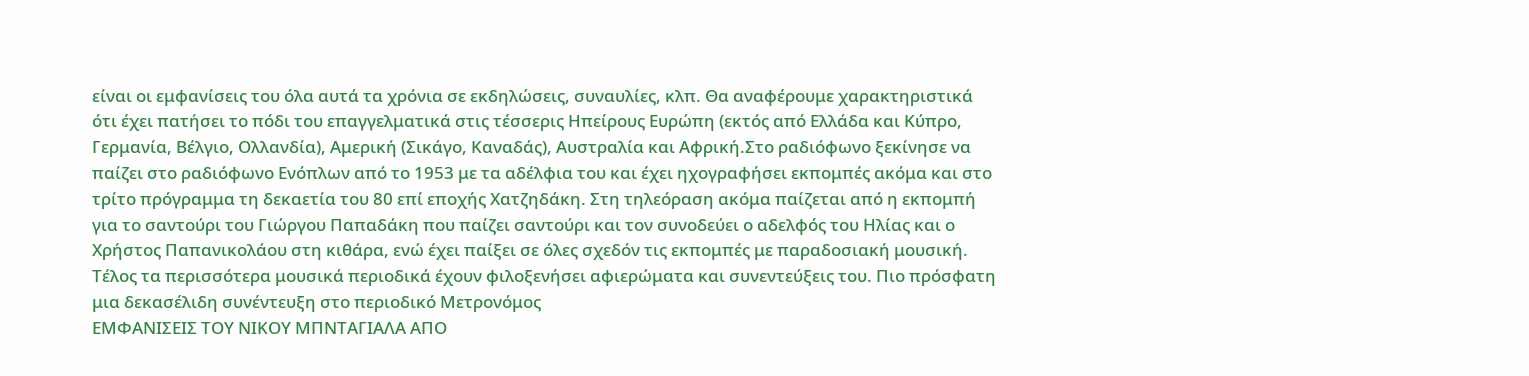είναι οι εμφανίσεις του όλα αυτά τα χρόνια σε εκδηλώσεις, συναυλίες, κλπ. Θα αναφέρουμε χαρακτηριστικά ότι έχει πατήσει το πόδι του επαγγελματικά στις τέσσερις Ηπείρους Ευρώπη (εκτός από Ελλάδα και Κύπρο, Γερμανία, Βέλγιο, Ολλανδία), Αμερική (Σικάγο, Καναδάς), Αυστραλία και Αφρική.Στο ραδιόφωνο ξεκίνησε να παίζει στο ραδιόφωνο Ενόπλων από το 1953 με τα αδέλφια του και έχει ηχογραφήσει εκπομπές ακόμα και στο τρίτο πρόγραμμα τη δεκαετία του 80 επί εποχής Χατζηδάκη. Στη τηλεόραση ακόμα παίζεται από η εκπομπή για το σαντούρι του Γιώργου Παπαδάκη που παίζει σαντούρι και τον συνοδεύει ο αδελφός του Ηλίας και ο Χρήστος Παπανικολάου στη κιθάρα, ενώ έχει παίξει σε όλες σχεδόν τις εκπομπές με παραδοσιακή μουσική. Τέλος τα περισσότερα μουσικά περιοδικά έχουν φιλοξενήσει αφιερώματα και συνεντεύξεις του. Πιο πρόσφατη μια δεκασέλιδη συνέντευξη στο περιοδικό Μετρονόμος
ΕΜΦΑΝΙΣΕΙΣ ΤΟΥ ΝΙΚΟΥ ΜΠΝΤΑΓΙΑΛΑ ΑΠΟ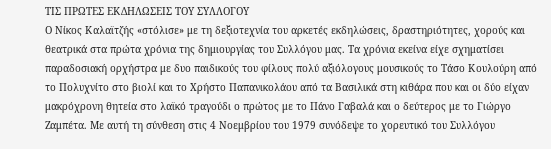ΤΙΣ ΠΡΩΤΕΣ ΕΚΔΗΛΩΣΕΙΣ ΤΟΥ ΣΥΛΛΟΓΟΥ
Ο Νίκος Καλαϊτζής «στόλισε» με τη δεξιοτεχνία του αρκετές εκδηλώσεις, δραστηριότητες, χορούς και θεατρικά στα πρώτα χρόνια της δημιουργίας του Συλλόγου μας. Τα χρόνια εκείνα είχε σχηματίσει παραδοσιακή ορχήστρα με δυο παιδικούς του φίλους πολύ αξιόλογους μουσικούς το Τάσο Κουλούρη από το Πολυχνίτο στο βιολί και το Χρήστο Παπανικολάου από τα Βασιλικά στη κιθάρα που και οι δύο είχαν μακρόχρονη θητεία στο λαϊκό τραγούδι ο πρώτος με το Πάνο Γαβαλά και ο δεύτερος με το Γιώργο Ζαμπέτα. Με αυτή τη σύνθεση στις 4 Νοεμβρίου του 1979 συνόδεψε το χορευτικό του Συλλόγου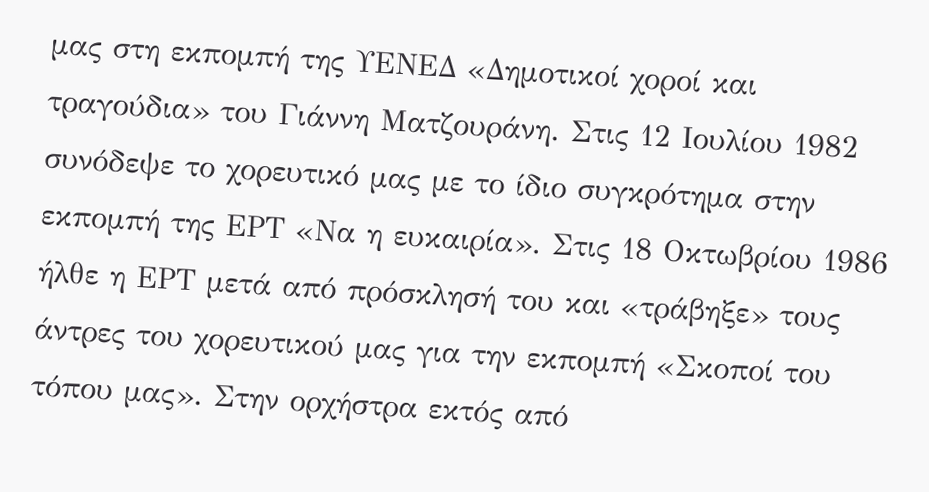μας στη εκπομπή της ΥΕΝΕΔ «Δημοτικοί χοροί και τραγούδια» του Γιάννη Ματζουράνη. Στις 12 Ιουλίου 1982 συνόδεψε το χορευτικό μας με το ίδιο συγκρότημα στην εκπομπή της ΕΡΤ «Να η ευκαιρία». Στις 18 Οκτωβρίου 1986 ήλθε η ΕΡΤ μετά από πρόσκλησή του και «τράβηξε» τους άντρες του χορευτικού μας για την εκπομπή «Σκοποί του τόπου μας». Στην ορχήστρα εκτός από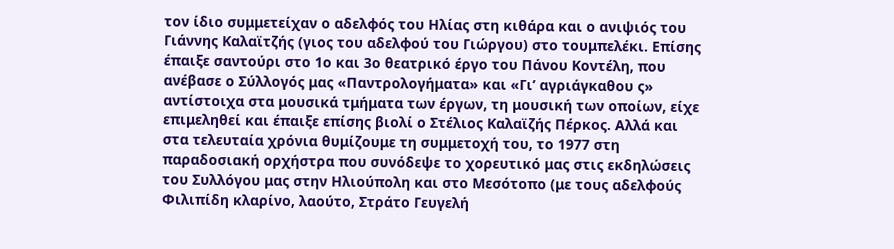τον ίδιο συμμετείχαν ο αδελφός του Ηλίας στη κιθάρα και ο ανιψιός του Γιάννης Καλαϊτζής (γιος του αδελφού του Γιώργου) στο τουμπελέκι. Επίσης έπαιξε σαντούρι στο 1ο και 3ο θεατρικό έργο του Πάνου Κοντέλη, που ανέβασε ο Σύλλογός μας «Παντρολογήματα» και «Γι’ αγριάγκαθου ς» αντίστοιχα στα μουσικά τμήματα των έργων, τη μουσική των οποίων, είχε επιμεληθεί και έπαιξε επίσης βιολί ο Στέλιος Καλαϊζής Πέρκος. Αλλά και στα τελευταία χρόνια θυμίζουμε τη συμμετοχή του, το 1977 στη παραδοσιακή ορχήστρα που συνόδεψε το χορευτικό μας στις εκδηλώσεις του Συλλόγου μας στην Ηλιούπολη και στο Μεσότοπο (με τους αδελφούς Φιλιπίδη κλαρίνο, λαούτο, Στράτο Γευγελή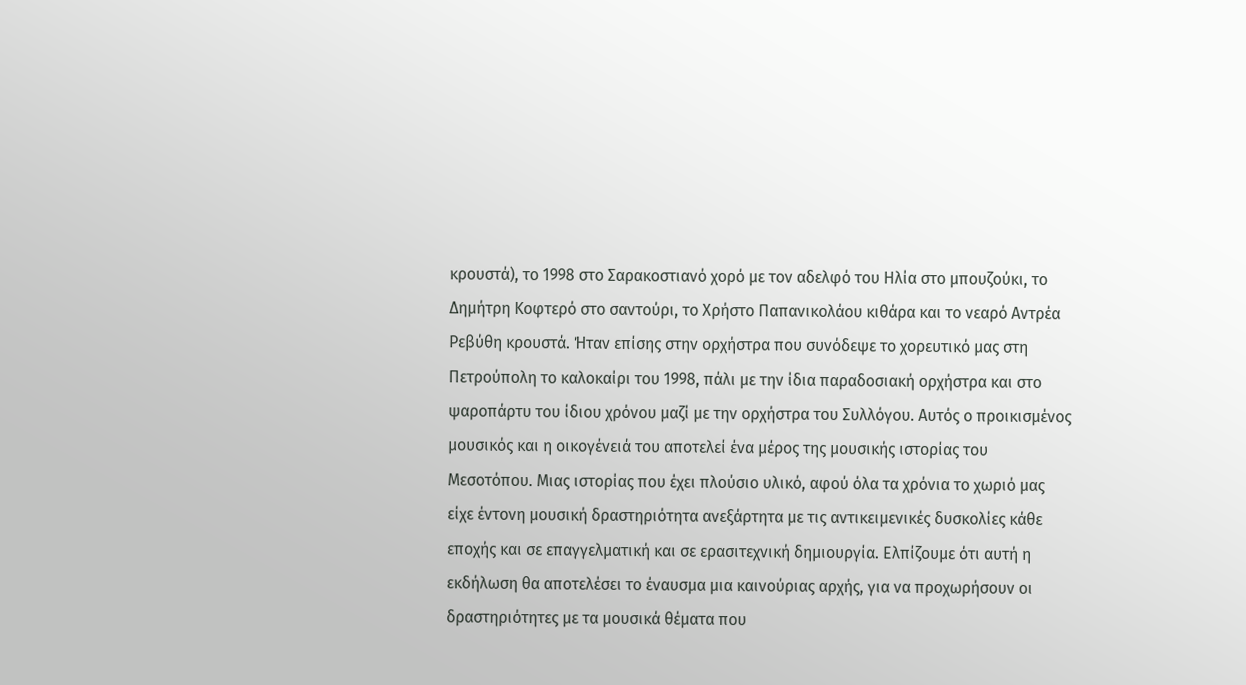κρουστά), το 1998 στο Σαρακοστιανό χορό με τον αδελφό του Ηλία στο μπουζούκι, το Δημήτρη Κοφτερό στο σαντούρι, το Χρήστο Παπανικολάου κιθάρα και το νεαρό Αντρέα Ρεβύθη κρουστά. Ήταν επίσης στην ορχήστρα που συνόδεψε το χορευτικό μας στη Πετρούπολη το καλοκαίρι του 1998, πάλι με την ίδια παραδοσιακή ορχήστρα και στο ψαροπάρτυ του ίδιου χρόνου μαζί με την ορχήστρα του Συλλόγου. Αυτός ο προικισμένος μουσικός και η οικογένειά του αποτελεί ένα μέρος της μουσικής ιστορίας του Μεσοτόπου. Μιας ιστορίας που έχει πλούσιο υλικό, αφού όλα τα χρόνια το χωριό μας είχε έντονη μουσική δραστηριότητα ανεξάρτητα με τις αντικειμενικές δυσκολίες κάθε εποχής και σε επαγγελματική και σε ερασιτεχνική δημιουργία. Ελπίζουμε ότι αυτή η εκδήλωση θα αποτελέσει το έναυσμα μια καινούριας αρχής, για να προχωρήσουν οι δραστηριότητες με τα μουσικά θέματα που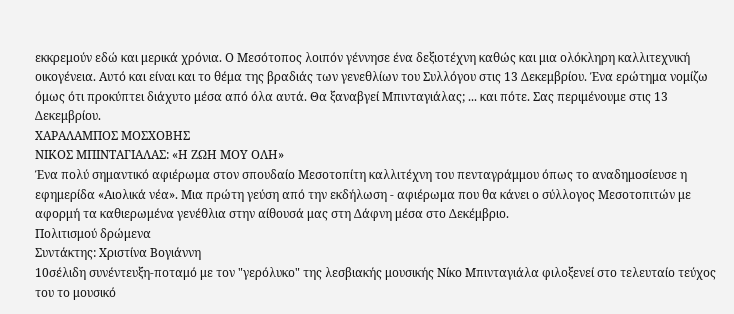εκκρεμούν εδώ και μερικά χρόνια. Ο Μεσότοπος λοιπόν γέννησε ένα δεξιοτέχνη καθώς και μια ολόκληρη καλλιτεχνική οικογένεια. Αυτό και είναι και το θέμα της βραδιάς των γενεθλίων του Συλλόγου στις 13 Δεκεμβρίου. Ένα ερώτημα νομίζω όμως ότι προκύπτει διάχυτο μέσα από όλα αυτά. Θα ξαναβγεί Μπινταγιάλας; ... και πότε. Σας περιμένουμε στις 13 Δεκεμβρίου.
ΧΑΡΑΛΑΜΠΟΣ ΜΟΣΧΟΒΗΣ
NΙΚΟΣ ΜΠΙΝΤΑΓΙΑΛΑΣ: «Η ΖΩΗ ΜΟΥ ΟΛΗ»
Ένα πολύ σημαντικό αφιέρωμα στον σπουδαίο Μεσοτοπίτη καλλιτέχνη του πενταγράμμου όπως το αναδημοσίευσε η εφημερίδα «Αιολικά νέα». Μια πρώτη γεύση από την εκδήλωση - αφιέρωμα που θα κάνει ο σύλλογος Μεσοτοπιτών με αφορμή τα καθιερωμένα γενέθλια στην αίθουσά μας στη Δάφνη μέσα στο Δεκέμβριο.
Πολιτισμού δρώμενα
Συντάκτης: Χριστίνα Βογιάννη
10σέλιδη συνέντευξη-ποταμό με τον "γερόλυκο" της λεσβιακής μουσικής Nίκο Μπινταγιάλα φιλοξενεί στο τελευταίο τεύχος του το μουσικό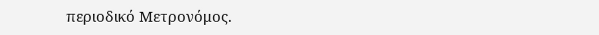περιοδικό Μετρονόμος.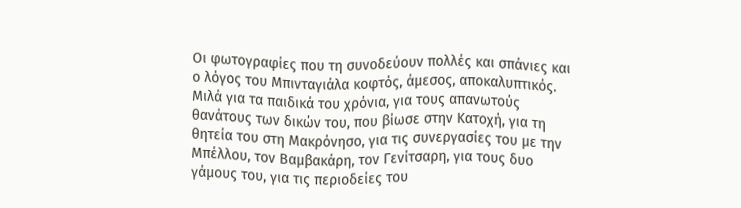Οι φωτογραφίες που τη συνοδεύουν πολλές και σπάνιες και ο λόγος του Μπινταγιάλα κοφτός, άμεσος, αποκαλυπτικός. Μιλά για τα παιδικά του χρόνια, για τους απανωτούς θανάτους των δικών του, που βίωσε στην Κατοχή, για τη θητεία του στη Μακρόνησο, για τις συνεργασίες του με την Μπέλλου, τον Βαμβακάρη, τον Γενίτσαρη, για τους δυο γάμους του, για τις περιοδείες του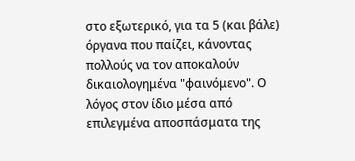στο εξωτερικό, για τα 5 (και βάλε) όργανα που παίζει, κάνοντας πολλούς να τον αποκαλούν δικαιολογημένα "φαινόμενο". Ο λόγος στον ίδιο μέσα από επιλεγμένα αποσπάσματα της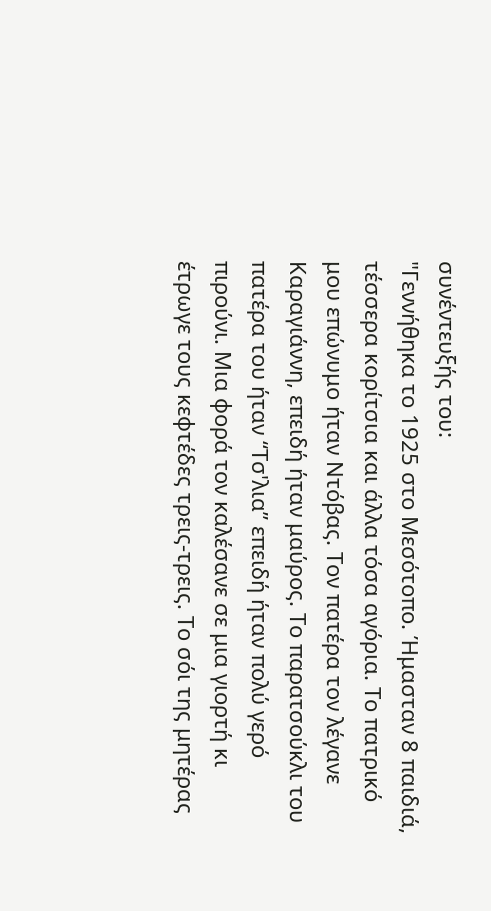συνέντευξής του:
"Γεννήθηκα το 1925 στο Μεσότοπο. Ήμασταν 8 παιδιά, τέσσερα κορίτσια και άλλα τόσα αγόρια. Το πατρικό μου επώνυμο ήταν Ντόβας. Τον πατέρα τον λέγανε Καραγιάννη, επειδή ήταν μαύρος. Το παρατσούκλι του πατέρα του ήταν “Τσ'λια” επειδή ήταν πολύ γερό πιρούνι. Μια φορά τον καλέσανε σε μια γιορτή κι έτρωγε τους κεφτέδες τρεις-τρεις. Το σόι της μητέρας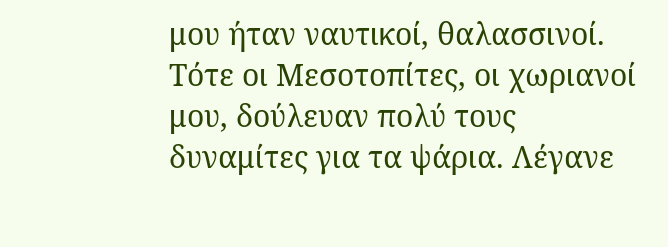μου ήταν ναυτικοί, θαλασσινοί. Τότε οι Μεσοτοπίτες, οι χωριανοί μου, δούλευαν πολύ τους δυναμίτες για τα ψάρια. Λέγανε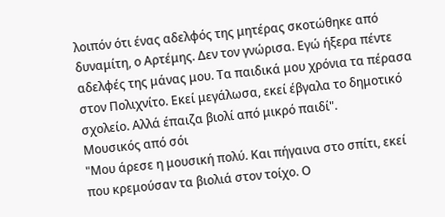λοιπόν ότι ένας αδελφός της μητέρας σκοτώθηκε από δυναμίτη, ο Αρτέμης. Δεν τον γνώρισα. Εγώ ήξερα πέντε αδελφές της μάνας μου. Τα παιδικά μου χρόνια τα πέρασα στον Πολιχνίτο. Εκεί μεγάλωσα, εκεί έβγαλα το δημοτικό σχολείο. Αλλά έπαιζα βιολί από μικρό παιδί".
Μουσικός από σόι
"Μου άρεσε η μουσική πολύ. Και πήγαινα στο σπίτι, εκεί που κρεμούσαν τα βιολιά στον τοίχο. Ο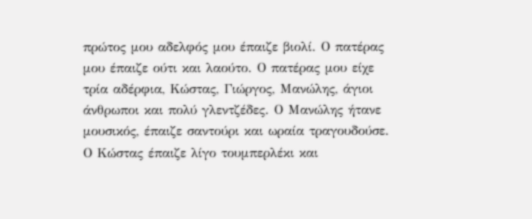πρώτος μου αδελφός μου έπαιζε βιολί. Ο πατέρας μου έπαιζε ούτι και λαούτο. Ο πατέρας μου είχε τρία αδέρφια, Κώστας, Γιώργος, Μανώλης, άγιοι άνθρωποι και πολύ γλεντζέδες. Ο Μανώλης ήτανε μουσικός, έπαιζε σαντούρι και ωραία τραγουδούσε. Ο Κώστας έπαιζε λίγο τουμπερλέκι και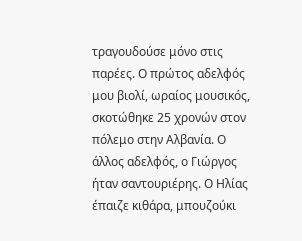τραγουδούσε μόνο στις παρέες. Ο πρώτος αδελφός μου βιολί, ωραίος μουσικός, σκοτώθηκε 25 χρονών στον πόλεμο στην Αλβανία. Ο άλλος αδελφός, ο Γιώργος ήταν σαντουριέρης. Ο Ηλίας έπαιζε κιθάρα, μπουζούκι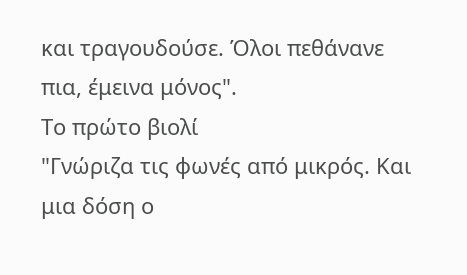και τραγουδούσε. Όλοι πεθάνανε πια, έμεινα μόνος".
Το πρώτο βιολί
"Γνώριζα τις φωνές από μικρός. Και μια δόση ο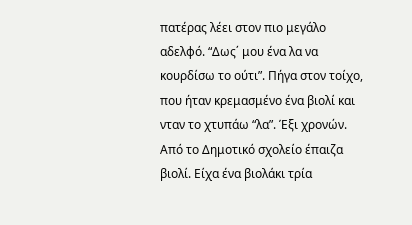πατέρας λέει στον πιο μεγάλο αδελφό. “Δως΄ μου ένα λα να κουρδίσω το ούτι”. Πήγα στον τοίχο, που ήταν κρεμασμένο ένα βιολί και νταν το χτυπάω “λα”. Έξι χρονών. Από το Δημοτικό σχολείο έπαιζα βιολί. Είχα ένα βιολάκι τρία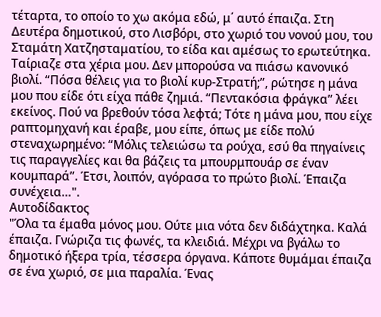τέταρτα, το οποίο το χω ακόμα εδώ, μ΄ αυτό έπαιζα. Στη Δευτέρα δημοτικού, στο Λισβόρι, στο χωριό του νονού μου, του Σταμάτη Χατζησταματίου, το είδα και αμέσως το ερωτεύτηκα. Ταίριαζε στα χέρια μου. Δεν μπορούσα να πιάσω κανονικό βιολί. “Πόσα θέλεις για το βιολί κυρ-Στρατή;”, ρώτησε η μάνα μου που είδε ότι είχα πάθε ζημιά. “Πεντακόσια φράγκα” λέει εκείνος. Πού να βρεθούν τόσα λεφτά; Τότε η μάνα μου, που είχε ραπτομηχανή και έραβε, μου είπε, όπως με είδε πολύ στεναχωρημένο: “Μόλις τελειώσω τα ρούχα, εσύ θα πηγαίνεις τις παραγγελίες και θα βάζεις τα μπουρμπουάρ σε έναν κουμπαρά”. Έτσι, λοιπόν, αγόρασα το πρώτο βιολί. Έπαιζα συνέχεια…".
Αυτοδίδακτος
"Όλα τα έμαθα μόνος μου. Ούτε μια νότα δεν διδάχτηκα. Καλά έπαιζα. Γνώριζα τις φωνές, τα κλειδιά. Μέχρι να βγάλω το δημοτικό ήξερα τρία, τέσσερα όργανα. Κάποτε θυμάμαι έπαιζα σε ένα χωριό, σε μια παραλία. Ένας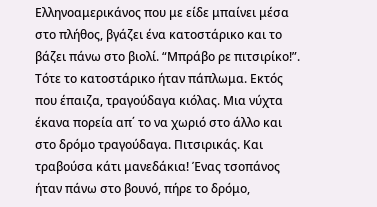Ελληνοαμερικάνος που με είδε μπαίνει μέσα στο πλήθος, βγάζει ένα κατοστάρικο και το βάζει πάνω στο βιολί. “Μπράβο ρε πιτσιρίκο!”. Τότε το κατοστάρικο ήταν πάπλωμα. Εκτός που έπαιζα, τραγούδαγα κιόλας. Μια νύχτα έκανα πορεία απ΄ το να χωριό στο άλλο και στο δρόμο τραγούδαγα. Πιτσιρικάς. Και τραβούσα κάτι μανεδάκια! Ένας τσοπάνος ήταν πάνω στο βουνό, πήρε το δρόμο,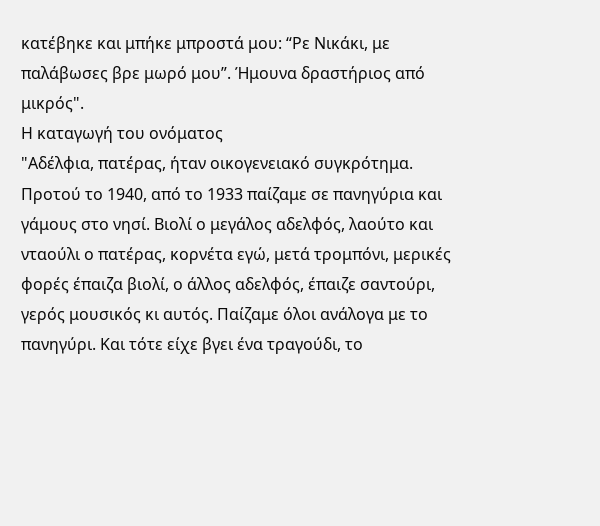κατέβηκε και μπήκε μπροστά μου: “Ρε Νικάκι, με παλάβωσες βρε μωρό μου”. Ήμουνα δραστήριος από μικρός".
Η καταγωγή του ονόματος
"Αδέλφια, πατέρας, ήταν οικογενειακό συγκρότημα. Προτού το 1940, από το 1933 παίζαμε σε πανηγύρια και γάμους στο νησί. Βιολί ο μεγάλος αδελφός, λαούτο και νταούλι ο πατέρας, κορνέτα εγώ, μετά τρομπόνι, μερικές φορές έπαιζα βιολί, ο άλλος αδελφός, έπαιζε σαντούρι, γερός μουσικός κι αυτός. Παίζαμε όλοι ανάλογα με το πανηγύρι. Και τότε είχε βγει ένα τραγούδι, το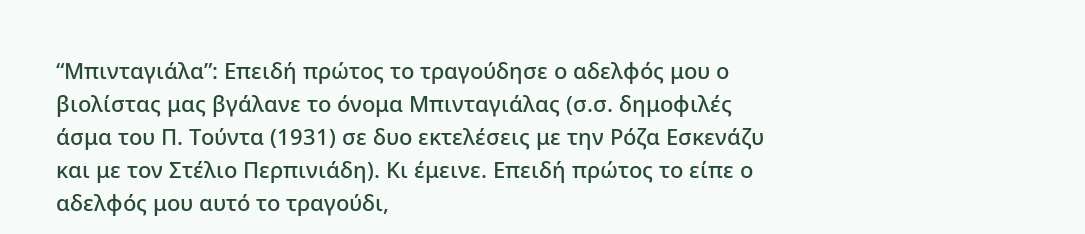“Μπινταγιάλα”: Επειδή πρώτος το τραγούδησε ο αδελφός μου ο βιολίστας μας βγάλανε το όνομα Μπινταγιάλας (σ.σ. δημοφιλές άσμα του Π. Τούντα (1931) σε δυο εκτελέσεις με την Ρόζα Εσκενάζυ και με τον Στέλιο Περπινιάδη). Κι έμεινε. Επειδή πρώτος το είπε ο αδελφός μου αυτό το τραγούδι,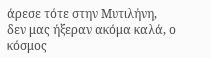άρεσε τότε στην Μυτιλήνη, δεν μας ήξεραν ακόμα καλά, ο κόσμος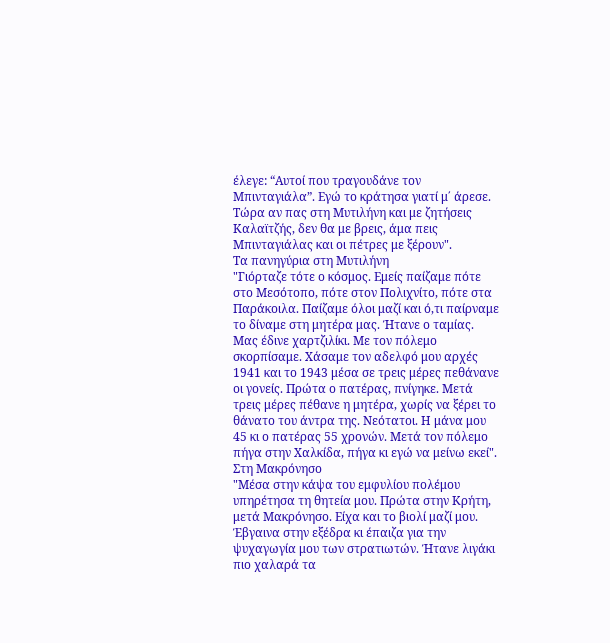έλεγε: “Αυτοί που τραγουδάνε τον Μπινταγιάλα”. Εγώ το κράτησα γιατί μ΄ άρεσε. Τώρα αν πας στη Μυτιλήνη και με ζητήσεις Καλαϊτζής, δεν θα με βρεις, άμα πεις Μπινταγιάλας και οι πέτρες με ξέρουν".
Τα πανηγύρια στη Μυτιλήνη
"Γιόρταζε τότε ο κόσμος. Εμείς παίζαμε πότε στο Μεσότοπο, πότε στον Πολιχνίτο, πότε στα Παράκοιλα. Παίζαμε όλοι μαζί και ό,τι παίρναμε το δίναμε στη μητέρα μας. Ήτανε ο ταμίας. Μας έδινε χαρτζιλίκι. Με τον πόλεμο σκορπίσαμε. Χάσαμε τον αδελφό μου αρχές 1941 και το 1943 μέσα σε τρεις μέρες πεθάνανε οι γονείς. Πρώτα ο πατέρας, πνίγηκε. Μετά τρεις μέρες πέθανε η μητέρα, χωρίς να ξέρει το θάνατο του άντρα της. Νεότατοι. Η μάνα μου 45 κι ο πατέρας 55 χρονών. Μετά τον πόλεμο πήγα στην Χαλκίδα, πήγα κι εγώ να μείνω εκεί".
Στη Μακρόνησο
"Μέσα στην κάψα του εμφυλίου πολέμου υπηρέτησα τη θητεία μου. Πρώτα στην Κρήτη, μετά Μακρόνησο. Είχα και το βιολί μαζί μου. Έβγαινα στην εξέδρα κι έπαιζα για την ψυχαγωγία μου των στρατιωτών. Ήτανε λιγάκι πιο χαλαρά τα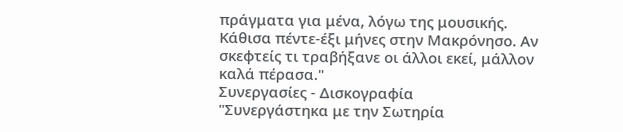πράγματα για μένα, λόγω της μουσικής. Κάθισα πέντε-έξι μήνες στην Μακρόνησο. Αν σκεφτείς τι τραβήξανε οι άλλοι εκεί, μάλλον καλά πέρασα."
Συνεργασίες - Δισκογραφία
"Συνεργάστηκα με την Σωτηρία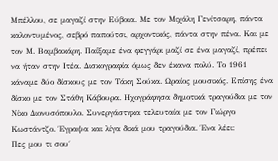Μπέλλου, σε μαγαζί στην Εύβοια. Με τον Μιχάλη Γενίτσαρη, πάντα καλοντυμένος, σεβρό παπούτσι, αρχοντικός, πάντα στην πένα. Και με τον Μ. Βαμβακάρη. Παίξαμε ένα φεγγάρι μαζί σε ένα μαγαζί, πρέπει να ήταν στην Ιτέα. Δισκογραφία όμως δεν έκανα πολύ. Το 1961 κάναμε δύο δίσκους με τον Τάκη Σούκα. Ωραίος μουσικός. Επίσης ένα δίσκο με τον Στάθη Κάβουρα. Ηχογράφησα δημοτικά τραγούδια με τον Νίκο Διονυσόπουλο. Συνεργάστηκα τελευταία με τον Γιώργο Κωστάντζο. Έγραψα και λίγα δικά μου τραγούδια. Ένα λέει:
Πες μου τι σου΄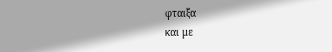φταιξα
και με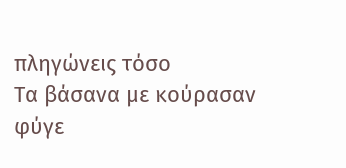πληγώνεις τόσο
Τα βάσανα με κούρασαν
φύγε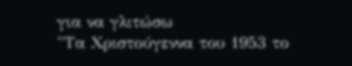για να γλιτώσω
"Τα Χριστούγεννα του 1953 το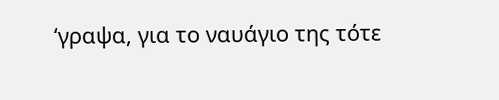‘γραψα, για το ναυάγιο της τότε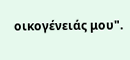οικογένειάς μου".